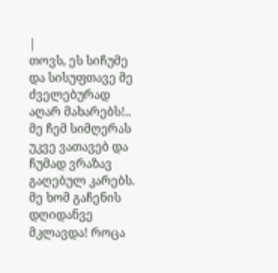|
თოვს, ეს სიჩუმე და სისუფთავე მე ძველებურად აღარ მახარებს!.. მე ჩემ სიმღერას უკვე ვათავებ და ჩუმად ვრაზავ გაღებულ კარებს.
მე ხომ გაჩენის დღიდანვე მკლავდა! როცა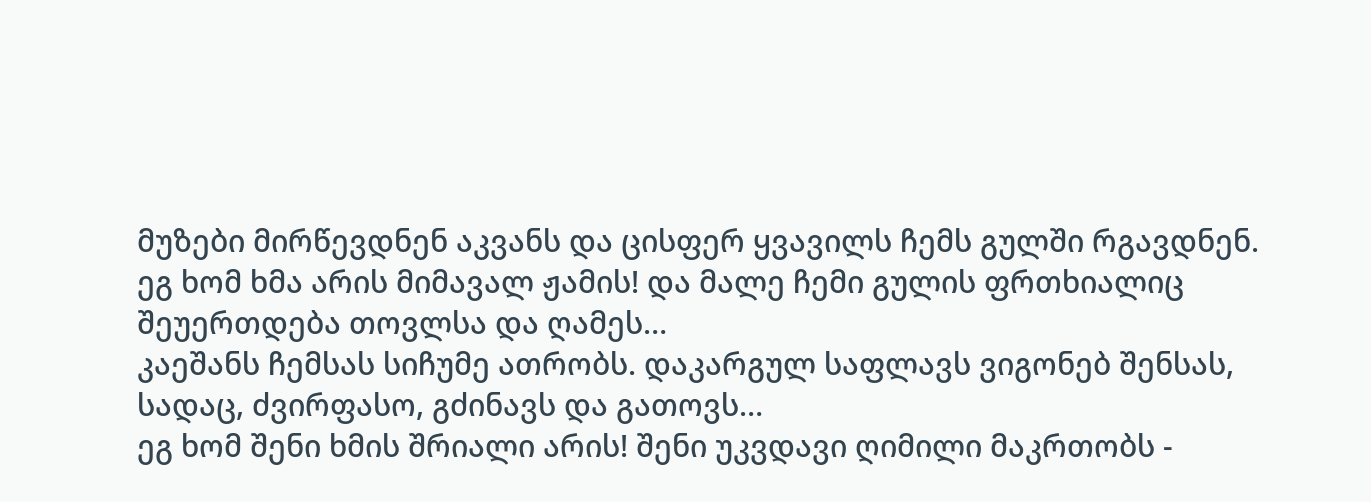მუზები მირწევდნენ აკვანს და ცისფერ ყვავილს ჩემს გულში რგავდნენ.
ეგ ხომ ხმა არის მიმავალ ჟამის! და მალე ჩემი გულის ფრთხიალიც შეუერთდება თოვლსა და ღამეს…
კაეშანს ჩემსას სიჩუმე ათრობს. დაკარგულ საფლავს ვიგონებ შენსას, სადაც, ძვირფასო, გძინავს და გათოვს…
ეგ ხომ შენი ხმის შრიალი არის! შენი უკვდავი ღიმილი მაკრთობს -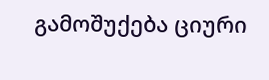გამოშუქება ციური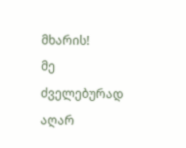მხარის!
მე ძველებურად აღარ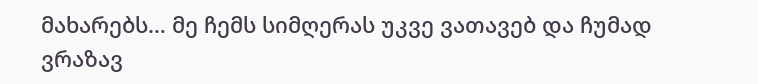მახარებს… მე ჩემს სიმღერას უკვე ვათავებ და ჩუმად ვრაზავ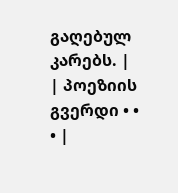გაღებულ კარებს. |
| პოეზიის გვერდი • • • |